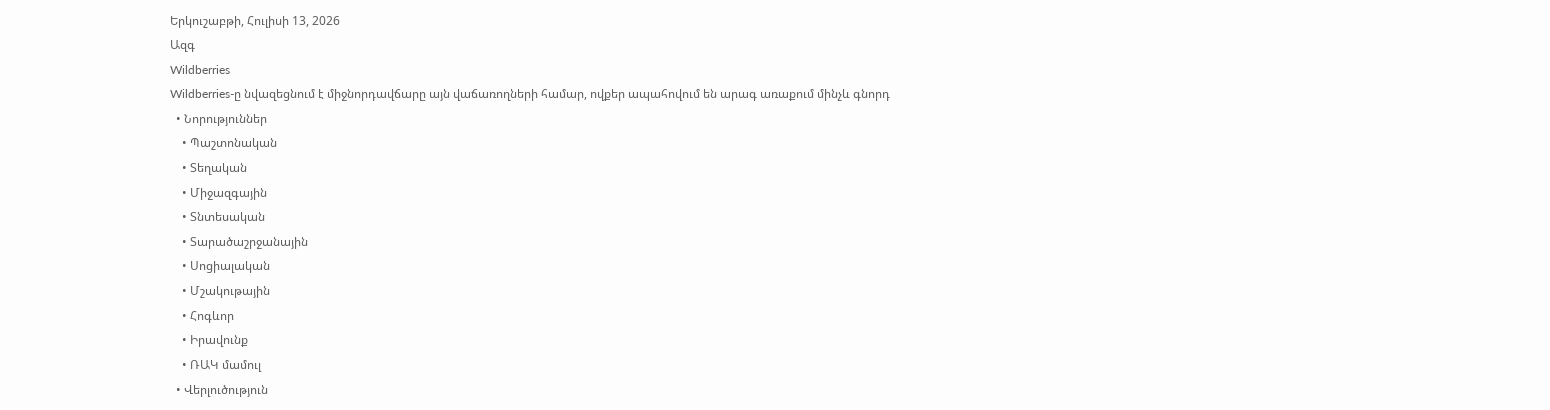Երկուշաբթի, Հուլիսի 13, 2026
Ազգ
Wildberries
Wildberries-ը նվազեցնում է միջնորդավճարը այն վաճառողների համար, ովքեր ապահովում են արագ առաքում մինչև գնորդ
  • Նորություններ
    • Պաշտոնական
    • Տեղական
    • Միջազգային
    • Տնտեսական
    • Տարածաշրջանային
    • Սոցիալական
    • Մշակութային
    • Հոգևոր
    • Իրավունք
    • ՌԱԿ մամուլ
  • Վերլուծություն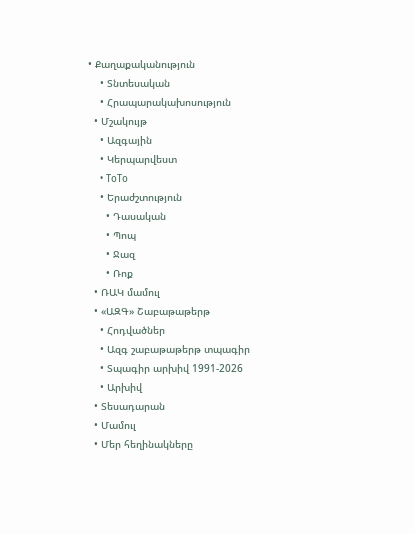• Քաղաքականություն
    • Տնտեսական
    • Հրապարակախոսություն
  • Մշակույթ
    • Ազգային
    • Կերպարվեստ
    • ToTo
    • Երաժշտություն
      • Դասական
      • Պոպ
      • Ջազ
      • Ռոք
  • ՌԱԿ մամուլ
  • «ԱԶԳ» Շաբաթաթերթ
    • Հոդվածներ
    • Ազգ շաբաթաթերթ տպագիր
    • Տպագիր արխիվ 1991-2026
    • Արխիվ
  • Տեսադարան
  • Մամուլ
  • Մեր հեղինակները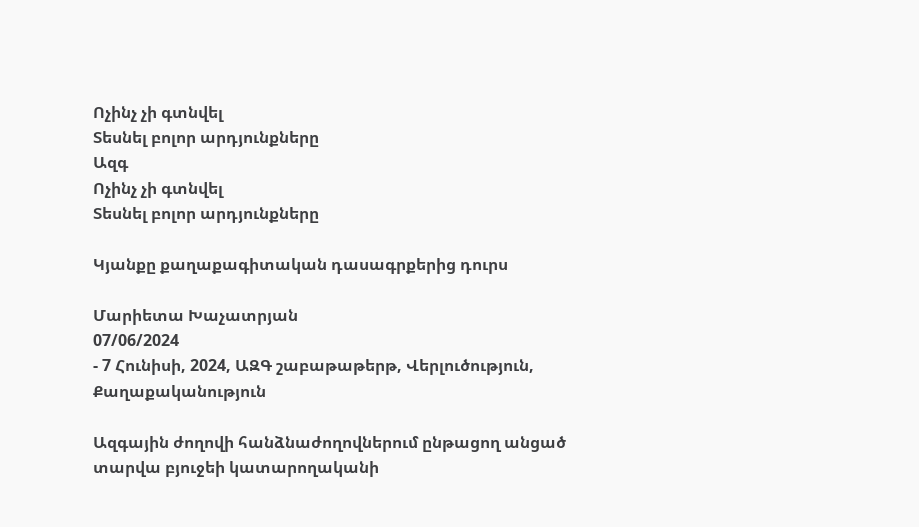Ոչինչ չի գտնվել
Տեսնել բոլոր արդյունքները
Ազգ
Ոչինչ չի գտնվել
Տեսնել բոլոր արդյունքները

Կյանքը քաղաքագիտական դասագրքերից դուրս

Մարիետա Խաչատրյան
07/06/2024
- 7 Հունիսի, 2024, ԱԶԳ շաբաթաթերթ, Վերլուծություն, Քաղաքականություն

Ազգային ժողովի հանձնաժողովներում ընթացող անցած տարվա բյուջեի կատարողականի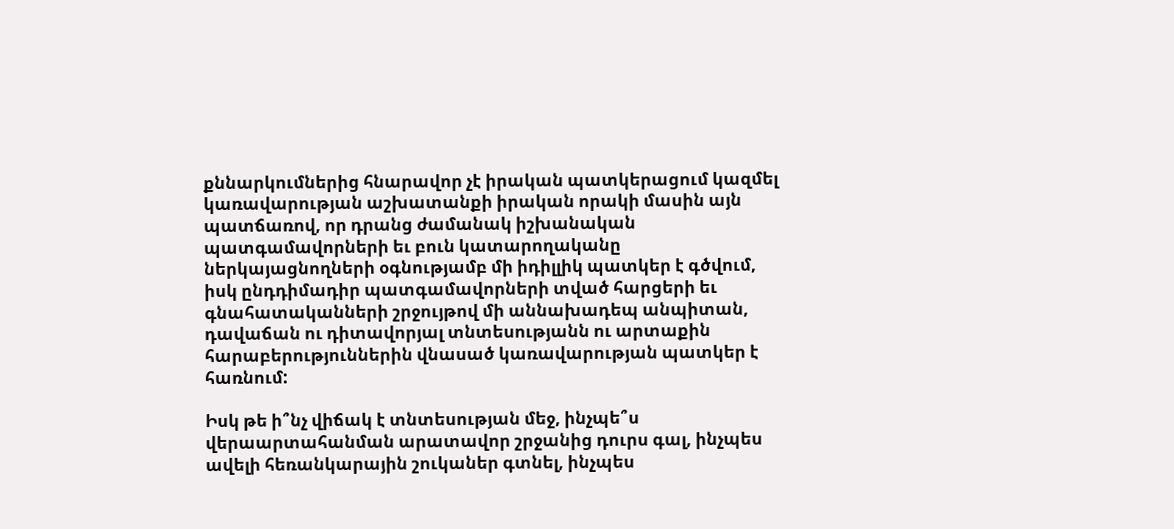քննարկումներից հնարավոր չէ իրական պատկերացում կազմել կառավարության աշխատանքի իրական որակի մասին այն պատճառով, որ դրանց ժամանակ իշխանական պատգամավորների եւ բուն կատարողականը ներկայացնողների օգնությամբ մի իդիլլիկ պատկեր է գծվում, իսկ ընդդիմադիր պատգամավորների տված հարցերի եւ գնահատականների շրջույթով մի աննախադեպ անպիտան, դավաճան ու դիտավորյալ տնտեսությանն ու արտաքին հարաբերություններին վնասած կառավարության պատկեր է հառնում:

Իսկ թե ի՞նչ վիճակ է տնտեսության մեջ, ինչպե՞ս վերաարտահանման արատավոր շրջանից դուրս գալ, ինչպես ավելի հեռանկարային շուկաներ գտնել, ինչպես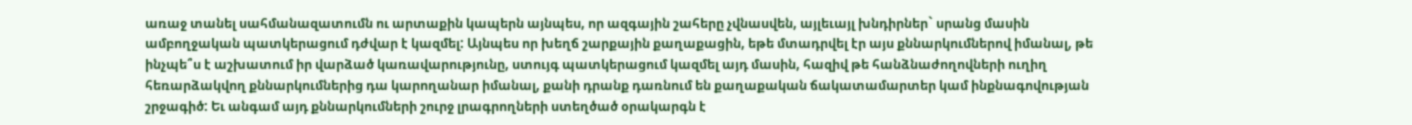առաջ տանել սահմանազատումն ու արտաքին կապերն այնպես, որ ազգային շահերը չվնասվեն, այլեւայլ խնդիրներ` սրանց մասին ամբողջական պատկերացում դժվար է կազմել: Այնպես որ խեղճ շարքային քաղաքացին, եթե մտադրվել էր այս քննարկումներով իմանալ, թե ինչպե՞ս է աշխատում իր վարձած կառավարությունը, ստույգ պատկերացում կազմել այդ մասին, հազիվ թե հանձնաժողովների ուղիղ հեռարձակվող քննարկումներից դա կարողանար իմանալ, քանի դրանք դառնում են քաղաքական ճակատամարտեր կամ ինքնագովության շրջագիծ: Եւ անգամ այդ քննարկումների շուրջ լրագրողների ստեղծած օրակարգն է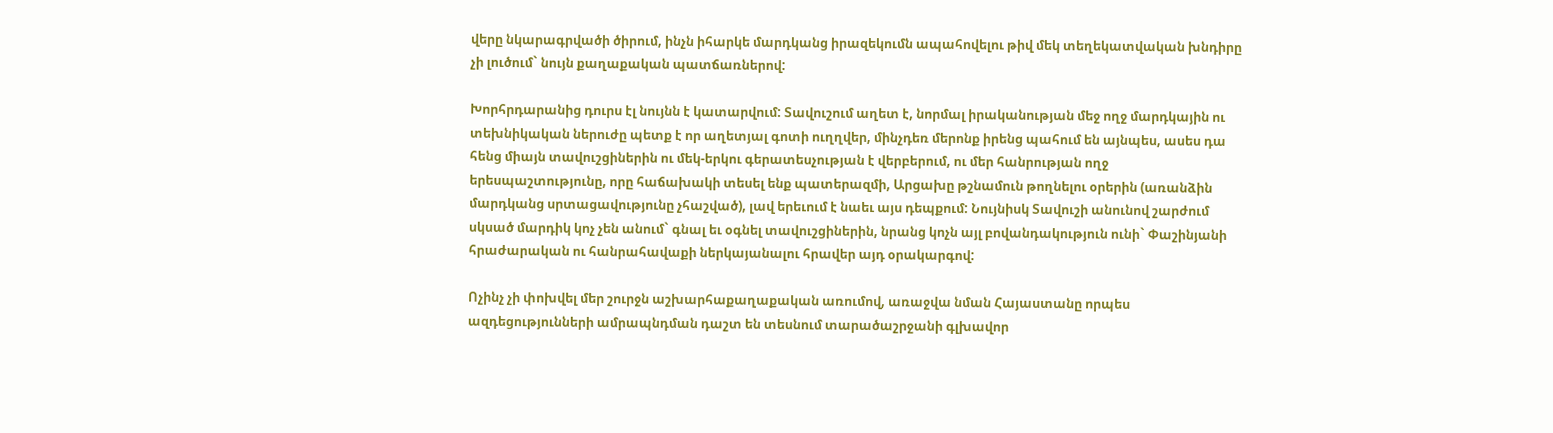վերը նկարագրվածի ծիրում, ինչն իհարկե մարդկանց իրազեկումն ապահովելու թիվ մեկ տեղեկատվական խնդիրը չի լուծում` նույն քաղաքական պատճառներով:

Խորհրդարանից դուրս էլ նույնն է կատարվում: Տավուշում աղետ է, նորմալ իրականության մեջ ողջ մարդկային ու տեխնիկական ներուժը պետք է որ աղետյալ գոտի ուղղվեր, մինչդեռ մերոնք իրենց պահում են այնպես, ասես դա հենց միայն տավուշցիներին ու մեկ-երկու գերատեսչության է վերբերում, ու մեր հանրության ողջ երեսպաշտությունը, որը հաճախակի տեսել ենք պատերազմի, Արցախը թշնամուն թողնելու օրերին (առանձին մարդկանց սրտացավությունը չհաշված), լավ երեւում է նաեւ այս դեպքում: Նույնիսկ Տավուշի անունով շարժում սկսած մարդիկ կոչ չեն անում` գնալ եւ օգնել տավուշցիներին, նրանց կոչն այլ բովանդակություն ունի` Փաշինյանի հրաժարական ու հանրահավաքի ներկայանալու հրավեր այդ օրակարգով:

Ոչինչ չի փոխվել մեր շուրջն աշխարհաքաղաքական առումով, առաջվա նման Հայաստանը որպես ազդեցությունների ամրապնդման դաշտ են տեսնում տարածաշրջանի գլխավոր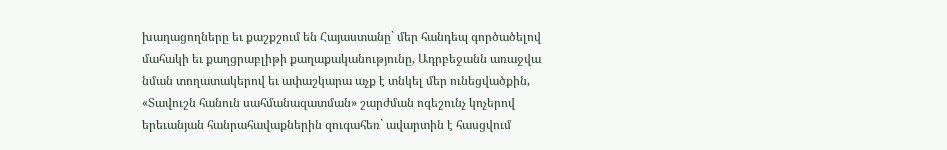խաղացողները եւ քաշքշում են Հայաստանը` մեր հանդեպ գործածելով մահակի եւ քաղցրաբլիթի քաղաքականությունը, Ադրբեջանն առաջվա նման տողատակերով եւ ափաշկարա աչք է տնկել մեր ունեցվածքին, «Տավուշն հանուն սահմանազատման» շարժման ոգեշունչ կոչերով երեւանյան հանրահավաքներին զուգահեռ` ավարտին է հասցվում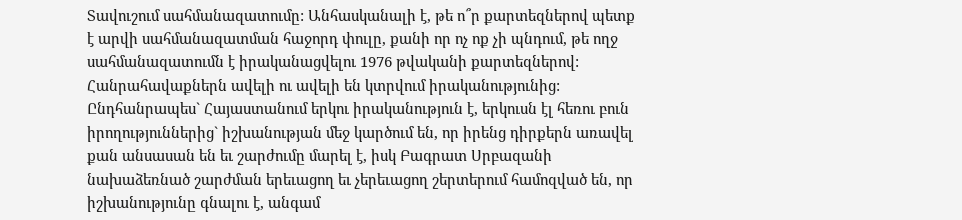Տավուշում սահմանազատումը: Անհասկանալի է, թե ո՞ր քարտեզներով պետք է արվի սահմանազատման հաջորդ փուլը, քանի որ ոչ ոք չի պնդում, թե ողջ սահմանազատումն է իրականացվելու 1976 թվականի քարտեզներով: Հանրահավաքներն ավելի ու ավելի են կտրվում իրականությունից: Ընդհանրապես` Հայաստանում երկու իրականություն է, երկուսն էլ հեռու բուն իրողություններից` իշխանության մեջ կարծում են, որ իրենց դիրքերն առավել քան անսասան են եւ շարժումը մարել է, իսկ Բագրատ Սրբազանի նախաձեռնած շարժման երեւացող եւ չերեւացող շերտերում համոզված են, որ իշխանությունը գնալու է, անգամ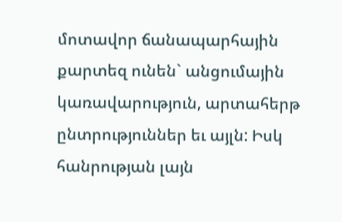մոտավոր ճանապարհային քարտեզ ունեն` անցումային կառավարություն, արտահերթ ընտրություններ եւ այլն: Իսկ հանրության լայն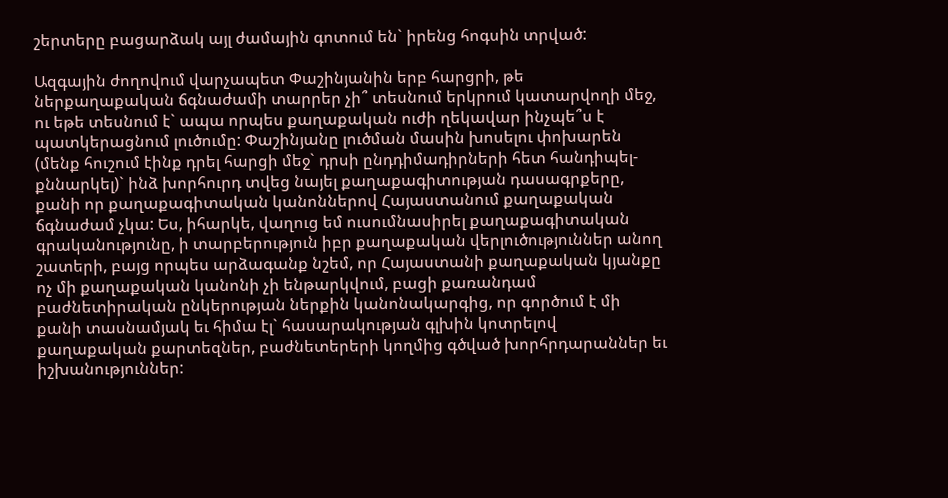շերտերը բացարձակ այլ ժամային գոտում են` իրենց հոգսին տրված:

Ազգային ժողովում վարչապետ Փաշինյանին երբ հարցրի, թե ներքաղաքական ճգնաժամի տարրեր չի՞ տեսնում երկրում կատարվողի մեջ, ու եթե տեսնում է` ապա որպես քաղաքական ուժի ղեկավար ինչպե՞ս է պատկերացնում լուծումը: Փաշինյանը լուծման մասին խոսելու փոխարեն (մենք հուշում էինք դրել հարցի մեջ` դրսի ընդդիմադիրների հետ հանդիպել-քննարկել)` ինձ խորհուրդ տվեց նայել քաղաքագիտության դասագրքերը, քանի որ քաղաքագիտական կանոններով Հայաստանում քաղաքական ճգնաժամ չկա: Ես, իհարկե, վաղուց եմ ուսումնասիրել քաղաքագիտական գրականությունը, ի տարբերություն իբր քաղաքական վերլուծություններ անող շատերի, բայց որպես արձագանք նշեմ, որ Հայաստանի քաղաքական կյանքը ոչ մի քաղաքական կանոնի չի ենթարկվում, բացի քառանդամ բաժնետիրական ընկերության ներքին կանոնակարգից, որ գործում է մի քանի տասնամյակ եւ հիմա էլ` հասարակության գլխին կոտրելով քաղաքական քարտեզներ, բաժնետերերի կողմից գծված խորհրդարաններ եւ իշխանություններ: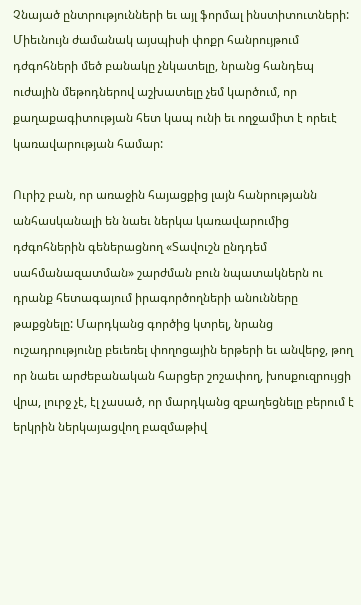Չնայած ընտրությունների եւ այլ ֆորմալ ինստիտուտների: Միեւնույն ժամանակ այսպիսի փոքր հանրույթում դժգոհների մեծ բանակը չնկատելը, նրանց հանդեպ ուժային մեթոդներով աշխատելը չեմ կարծում, որ քաղաքագիտության հետ կապ ունի եւ ողջամիտ է որեւէ կառավարության համար:

Ուրիշ բան, որ առաջին հայացքից լայն հանրությանն անհասկանալի են նաեւ ներկա կառավարումից դժգոհներին գեներացնող «Տավուշն ընդդեմ սահմանազատման» շարժման բուն նպատակներն ու դրանք հետագայում իրագործողների անունները թաքցնելը: Մարդկանց գործից կտրել, նրանց ուշադրությունը բեւեռել փողոցային երթերի եւ անվերջ, թող որ նաեւ արժեբանական հարցեր շոշափող, խոսքուզրույցի վրա, լուրջ չէ, էլ չասած, որ մարդկանց զբաղեցնելը բերում է երկրին ներկայացվող բազմաթիվ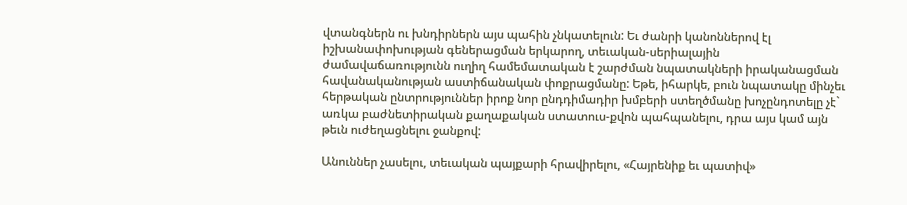վտանգներն ու խնդիրներն այս պահին չնկատելուն: Եւ ժանրի կանոններով էլ իշխանափոխության գեներացման երկարող, տեւական-սերիալային ժամավաճառությունն ուղիղ համեմատական է շարժման նպատակների իրականացման հավանականության աստիճանական փոքրացմանը: Եթե, իհարկե, բուն նպատակը մինչեւ հերթական ընտրություններ իրոք նոր ընդդիմադիր խմբերի ստեղծմանը խոչընդոտելը չէ` առկա բաժնետիրական քաղաքական ստատուս-քվոն պահպանելու, դրա այս կամ այն թեւն ուժեղացնելու ջանքով:

Անուններ չասելու, տեւական պայքարի հրավիրելու, «Հայրենիք եւ պատիվ»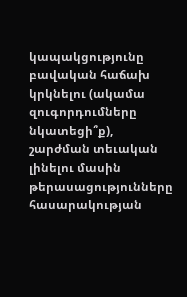կապակցությունը բավական հաճախ կրկնելու (ակամա զուգորդումները նկատեցի՞ք), շարժման տեւական լինելու մասին թերասացությունները հասարակության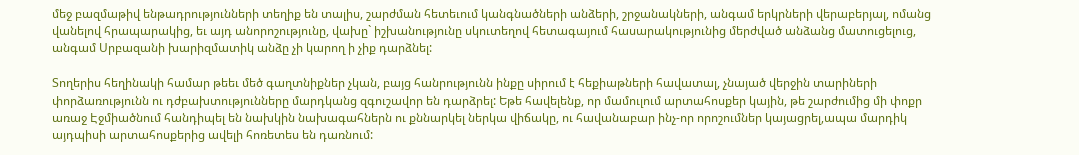մեջ բազմաթիվ ենթադրությունների տեղիք են տալիս, շարժման հետեւում կանգնածների անձերի, շրջանակների, անգամ երկրների վերաբերյալ, ոմանց վանելով հրապարակից, եւ այդ անորոշությունը, վախը` իշխանությունը սկուտեղով հետագայում հասարակությունից մերժված անձանց մատուցելուց, անգամ Սրբազանի խարիզմատիկ անձը չի կարող ի չիք դարձնել:

Տողերիս հեղինակի համար թեեւ մեծ գաղտնիքներ չկան, բայց հանրությունն ինքը սիրում է հեքիաթների հավատալ, չնայած վերջին տարիների փորձառությունն ու դժբախտությունները մարդկանց զգուշավոր են դարձրել: Եթե հավելենք, որ մամուլում արտահոսքեր կային, թե շարժումից մի փոքր առաջ Էջմիածնում հանդիպել են նախկին նախագահներն ու քննարկել ներկա վիճակը, ու հավանաբար ինչ-որ որոշումներ կայացրել,ապա մարդիկ այդպիսի արտահոսքերից ավելի հոռետես են դառնում: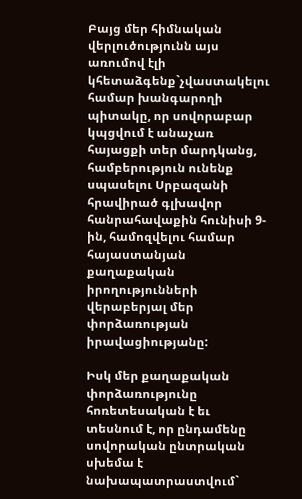Բայց մեր հիմնական վերլուծությունն այս առումով էլի կհետաձգենք`չվաստակելու համար խանգարողի պիտակը, որ սովորաբար կպցվում է անաչառ հայացքի տեր մարդկանց, համբերություն ունենք սպասելու Սրբազանի հրավիրած գլխավոր հանրահավաքին հունիսի 9-ին, համոզվելու համար հայաստանյան քաղաքական իրողությունների վերաբերյալ մեր փորձառության իրավացիությանը:

Իսկ մեր քաղաքական փորձառությունը հոռետեսական է եւ տեսնում է, որ ընդամենը սովորական ընտրական սխեմա է նախապատրաստվում`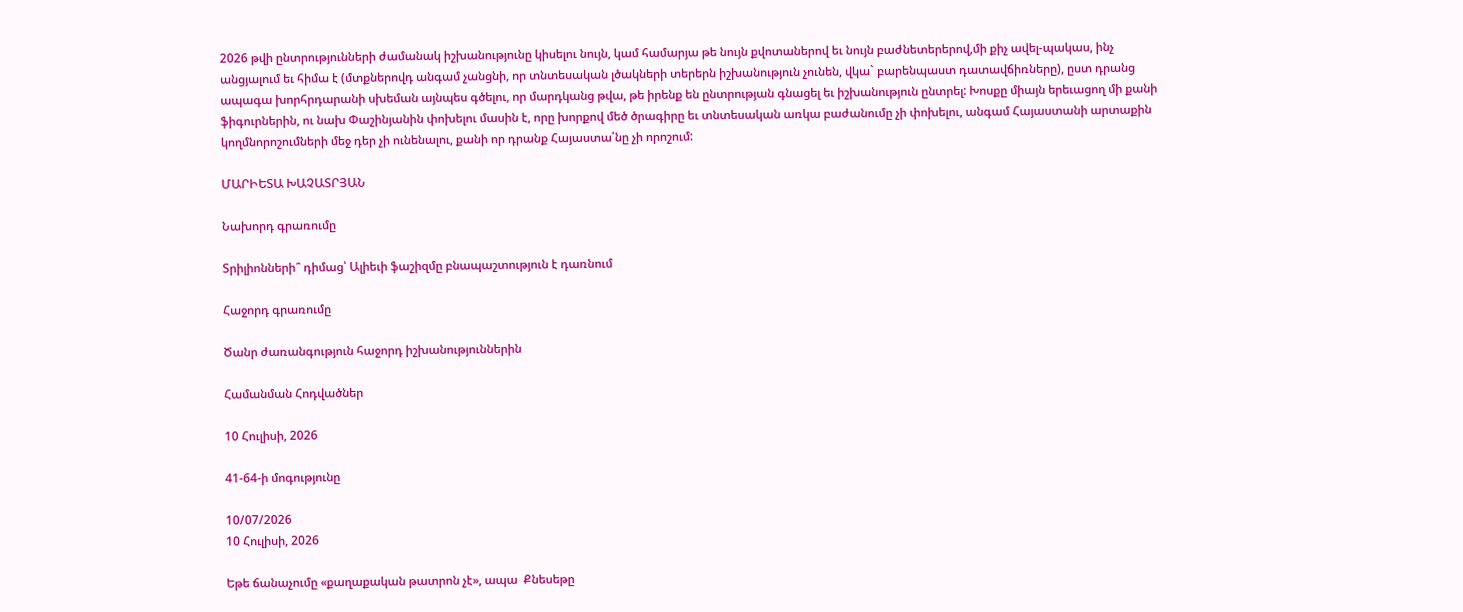2026 թվի ընտրությունների ժամանակ իշխանությունը կիսելու նույն, կամ համարյա թե նույն քվոտաներով եւ նույն բաժնետերերով,մի քիչ ավել-պակաս, ինչ անցյալում եւ հիմա է (մտքներովդ անգամ չանցնի, որ տնտեսական լծակների տերերն իշխանություն չունեն, վկա` բարենպաստ դատավճիռները), ըստ դրանց ապագա խորհրդարանի սխեման այնպես գծելու, որ մարդկանց թվա, թե իրենք են ընտրության գնացել եւ իշխանություն ընտրել: Խոսքը միայն երեւացող մի քանի ֆիգուրներին, ու նախ Փաշինյանին փոխելու մասին է, որը խորքով մեծ ծրագիրը եւ տնտեսական առկա բաժանումը չի փոխելու, անգամ Հայաստանի արտաքին կողմնորոշումների մեջ դեր չի ունենալու, քանի որ դրանք Հայաստա՛նը չի որոշում:

ՄԱՐԻԵՏԱ ԽԱՉԱՏՐՅԱՆ

Նախորդ գրառումը

Տրիլիոնների՞ դիմաց՝ Ալիեւի ֆաշիզմը բնապաշտություն է դառնում

Հաջորդ գրառումը

Ծանր ժառանգություն հաջորդ իշխանություններին

Համանման Հոդվածներ

10 Հուլիսի, 2026

41-64-ի մոգությունը

10/07/2026
10 Հուլիսի, 2026

Եթե ճանաչումը «քաղաքական թատրոն չէ», ապա  Քնեսեթը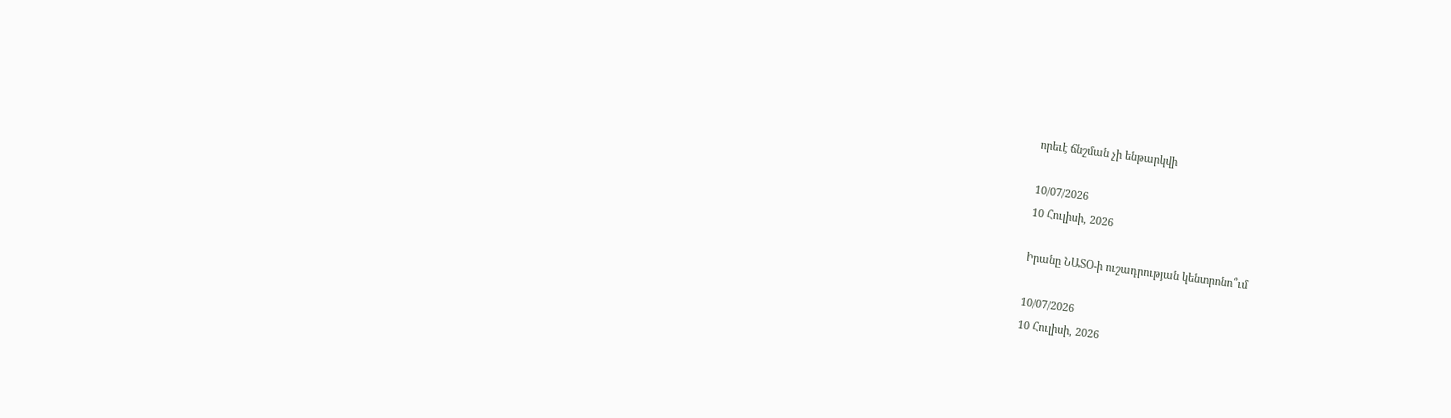որեւէ ճնշման չի ենթարկվի

10/07/2026
10 Հուլիսի, 2026

Իրանը ՆԱՏՕ-ի ուշադրության կենտրոնո՞ւմ

10/07/2026
10 Հուլիսի, 2026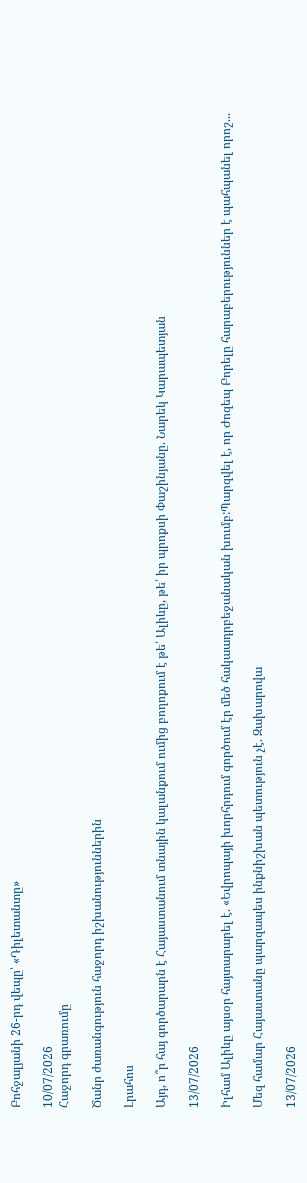Բոհջալյանի 26-րդ վեպը՝ «Դիլետանտը»

10/07/2026
Հաջորդ գրառումը

Ծանր ժառանգություն հաջորդ իշխանություններին

Լրահոս

Այդ, ո՞ր հայ գործարարն է Հայաստանում տնային կալանքում ումից բողոքում է թե՛ Ալիևը, թե՛ իր պրոքսի Փաշինյանը. Նարեկ Կարապետյան

13/07/2026

Իլհամ Ալիևը այսօր հայտարարել է. «Եվրոպայի խորհրդում գործում էր մեծ հակաադրբեջանական խումբ:Պարզվել է, որ Ժոզեպ Բորելը հարաբերություններ է պահպանել որոշ...

Մեզ համար Հայաստանը պարզապես ինքնիշխան պետություն չէ. Զախարովա

13/07/2026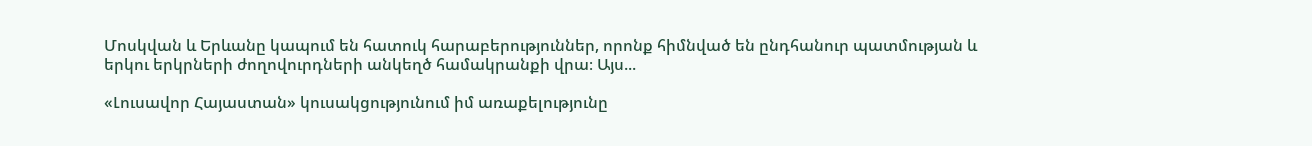Մոսկվան և Երևանը կապում են հատուկ հարաբերություններ, որոնք հիմնված են ընդհանուր պատմության և երկու երկրների ժողովուրդների անկեղծ համակրանքի վրա։ Այս...

«Լուսավոր Հայաստան» կուսակցությունում իմ առաքելությունը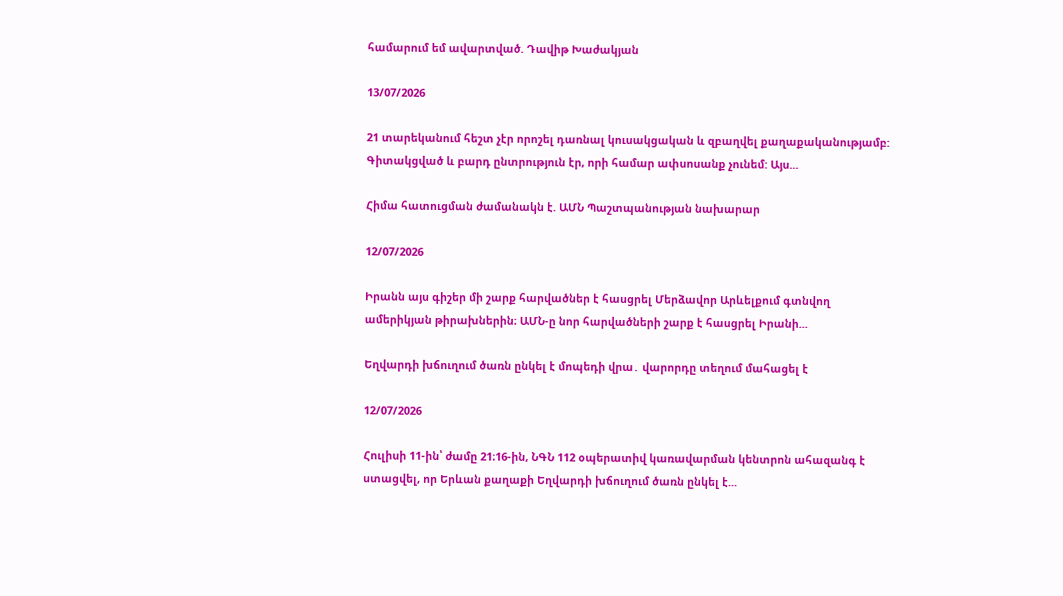համարում եմ ավարտված. Դավիթ Խաժակյան

13/07/2026

21 տարեկանում հեշտ չէր որոշել դառնալ կուսակցական և զբաղվել քաղաքականությամբ: Գիտակցված և բարդ ընտրություն էր, որի համար ափսոսանք չունեմ: Այս...

Հիմա հատուցման ժամանակն է. ԱՄՆ Պաշտպանության նախարար

12/07/2026

Իրանն այս գիշեր մի շարք հարվածներ է հասցրել Մերձավոր Արևելքում գտնվող ամերիկյան թիրախներին։ ԱՄՆ-ը նոր հարվածների շարք է հասցրել Իրանի...

Եղվարդի խճուղում ծառն ընկել է մոպեդի վրա․ վարորդը տեղում մահացել է

12/07/2026

Հուլիսի 11-ին՝ ժամը 21։16-ին, ՆԳՆ 112 օպերատիվ կառավարման կենտրոն ահազանգ է ստացվել, որ Երևան քաղաքի Եղվարդի խճուղում ծառն ընկել է...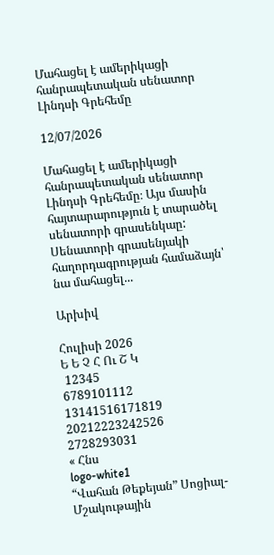Մահացել է ամերիկացի հանրապետական սենատոր Լինդսի Գրեհեմը

12/07/2026

Մահացել է ամերիկացի հանրապետական սենատոր Լինդսի Գրեհեմը։ Այս մասին հայտարարություն է տարածել սենատորի գրասենկաը: Սենատորի գրասենյակի հաղորդագրության համաձայն՝ նա մահացել...

Արխիվ

Հուլիսի 2026
Ե Ե Չ Հ Ու Շ Կ
 12345
6789101112
13141516171819
20212223242526
2728293031
« Հնս
logo-white1
“Վահան Թեքեյան” Սոցիալ-Մշակութային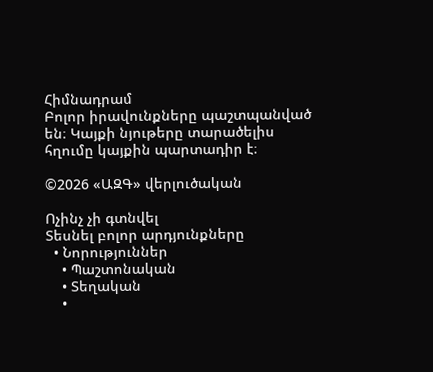Հիմնադրամ
Բոլոր իրավունքները պաշտպանված են։ Կայքի նյութերը տարածելիս հղումը կայքին պարտադիր է։

©2026 «ԱԶԳ» վերլուծական

Ոչինչ չի գտնվել
Տեսնել բոլոր արդյունքները
  • Նորություններ
    • Պաշտոնական
    • Տեղական
    •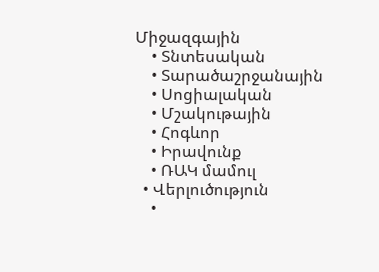Միջազգային
    • Տնտեսական
    • Տարածաշրջանային
    • Սոցիալական
    • Մշակութային
    • Հոգևոր
    • Իրավունք
    • ՌԱԿ մամուլ
  • Վերլուծություն
    •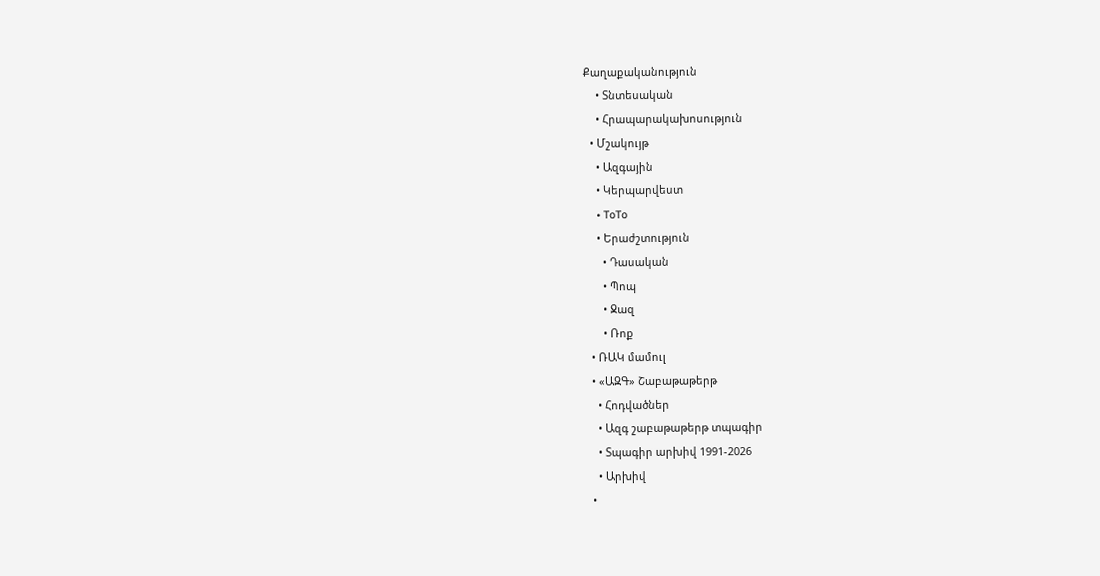Քաղաքականություն
    • Տնտեսական
    • Հրապարակախոսություն
  • Մշակույթ
    • Ազգային
    • Կերպարվեստ
    • ToTo
    • Երաժշտություն
      • Դասական
      • Պոպ
      • Ջազ
      • Ռոք
  • ՌԱԿ մամուլ
  • «ԱԶԳ» Շաբաթաթերթ
    • Հոդվածներ
    • Ազգ շաբաթաթերթ տպագիր
    • Տպագիր արխիվ 1991-2026
    • Արխիվ
  •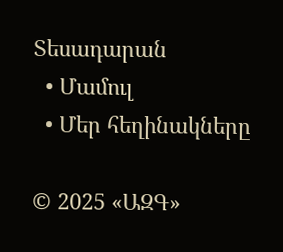Տեսադարան
  • Մամուլ
  • Մեր հեղինակները

© 2025 «ԱԶԳ»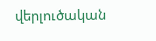վերլուծական